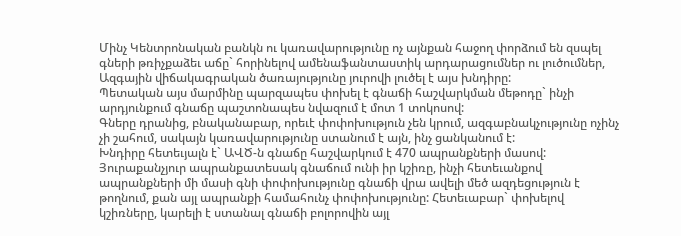Մինչ Կենտրոնական բանկն ու կառավարությունը ոչ այնքան հաջող փորձում են զսպել գների թռիչքաձեւ աճը` հորինելով ամենաֆանտաստիկ արդարացումներ ու լուծումներ, Ազգային վիճակագրական ծառայությունը յուրովի լուծել է այս խնդիրը:
Պետական այս մարմինը պարզապես փոխել է գնաճի հաշվարկման մեթոդը` ինչի արդյունքում գնաճը պաշտոնապես նվազում է մոտ 1 տոկոսով:
Գները դրանից, բնականաբար, որեւէ փոփոխություն չեն կրում, ազգաբնակչությունը ոչինչ չի շահում, սակայն կառավարությունը ստանում է այն, ինչ ցանկանում է:
Խնդիրը հետեւյալն է` ԱՎԾ-ն գնաճը հաշվարկում է 470 ապրանքների մասով: Յուրաքանչյուր ապրանքատեսակ գնաճում ունի իր կշիռը, ինչի հետեւանքով ապրանքների մի մասի գնի փոփոխությունը գնաճի վրա ավելի մեծ ազդեցություն է թողնում, քան այլ ապրանքի համահունչ փոփոխությունը: Հետեւաբար` փոխելով կշիռները, կարելի է ստանալ գնաճի բոլորովին այլ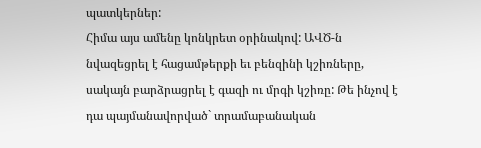պատկերներ:
Հիմա այս ամենը կոնկրետ օրինակով: ԱՎԾ-ն նվազեցրել է հացամթերքի եւ բենզինի կշիռները, սակայն բարձրացրել է գազի ու մրգի կշիռը: Թե ինչով է դա պայմանավորված` տրամաբանական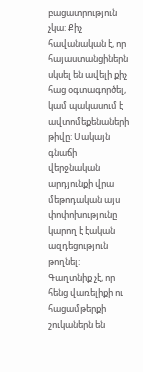բացատրություն չկա: Քիչ հավանական է, որ հայաստանցիներն սկսել են ավելի քիչ հաց օգտագործել, կամ պակասում է ավտոմեքենաների թիվը: Սակայն գնաճի վերջնական արդյունքի վրա մեթոդական այս փոփոխությունը կարող է էական ազդեցություն թողնել:
Գաղտնիք չէ, որ հենց վառելիքի ու հացամթերքի շուկաներն են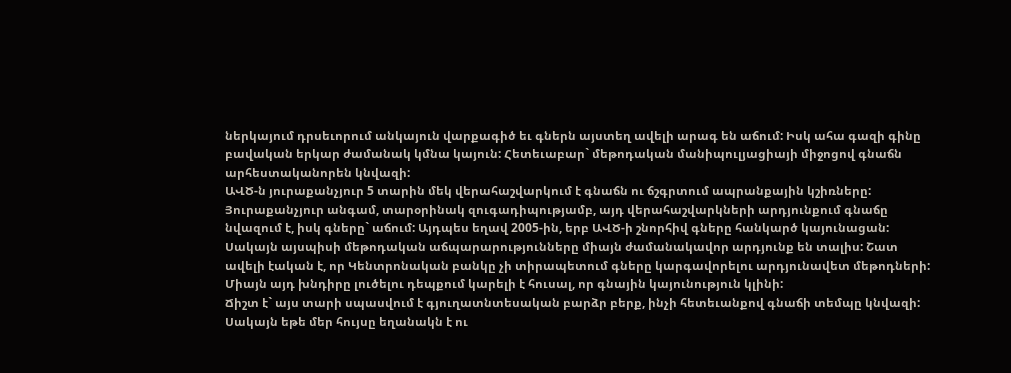ներկայում դրսեւորում անկայուն վարքագիծ եւ գներն այստեղ ավելի արագ են աճում: Իսկ ահա գազի գինը բավական երկար ժամանակ կմնա կայուն: Հետեւաբար` մեթոդական մանիպուլյացիայի միջոցով գնաճն արհեստականորեն կնվազի:
ԱՎԾ-ն յուրաքանչյուր 5 տարին մեկ վերահաշվարկում է գնաճն ու ճշգրտում ապրանքային կշիռները: Յուրաքանչյուր անգամ, տարօրինակ զուգադիպությամբ, այդ վերահաշվարկների արդյունքում գնաճը նվազում է, իսկ գները` աճում: Այդպես եղավ 2005-ին, երբ ԱՎԾ-ի շնորհիվ գները հանկարծ կայունացան: Սակայն այսպիսի մեթոդական աճպարարությունները միայն ժամանակավոր արդյունք են տալիս: Շատ ավելի էական է, որ Կենտրոնական բանկը չի տիրապետում գները կարգավորելու արդյունավետ մեթոդների: Միայն այդ խնդիրը լուծելու դեպքում կարելի է հուսալ, որ գնային կայունություն կլինի:
Ճիշտ է` այս տարի սպասվում է գյուղատնտեսական բարձր բերք, ինչի հետեւանքով գնաճի տեմպը կնվազի: Սակայն եթե մեր հույսը եղանակն է ու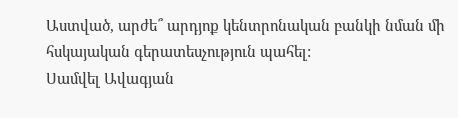Աստված, արժե՞ արդյոք կենտրոնական բանկի նման մի հսկայական գերատեսչություն պահել:
Սամվել Ավագյան